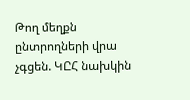Թող մեղքն ընտրողների վրա չգցեն. ԿԸՀ նախկին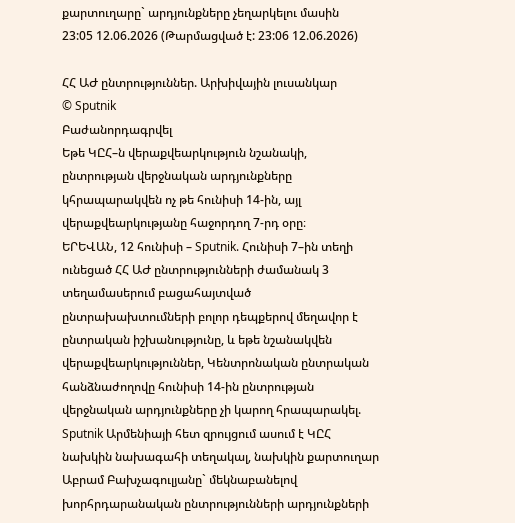քարտուղարը` արդյունքները չեղարկելու մասին
23:05 12.06.2026 (Թարմացված է: 23:06 12.06.2026)

ՀՀ ԱԺ ընտրություններ. Արխիվային լուսանկար
© Sputnik
Բաժանորդագրվել
Եթե ԿԸՀ–ն վերաքվեարկություն նշանակի, ընտրության վերջնական արդյունքները կհրապարակվեն ոչ թե հունիսի 14-ին, այլ վերաքվեարկությանը հաջորդող 7-րդ օրը։
ԵՐԵՎԱՆ, 12 հունիսի – Sputnik. Հունիսի 7–ին տեղի ունեցած ՀՀ ԱԺ ընտրությունների ժամանակ 3 տեղամասերում բացահայտված ընտրախախտումների բոլոր դեպքերով մեղավոր է ընտրական իշխանությունը, և եթե նշանակվեն վերաքվեարկություններ, Կենտրոնական ընտրական հանձնաժողովը հունիսի 14-ին ընտրության վերջնական արդյունքները չի կարող հրապարակել. Sputnik Արմենիայի հետ զրույցում ասում է ԿԸՀ նախկին նախագահի տեղակալ, նախկին քարտուղար Աբրամ Բախչագուլյանը` մեկնաբանելով խորհրդարանական ընտրությունների արդյունքների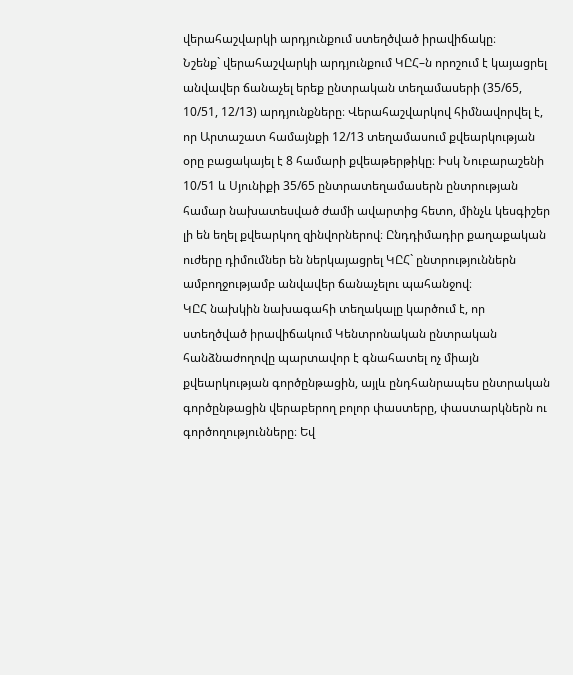վերահաշվարկի արդյունքում ստեղծված իրավիճակը։
Նշենք` վերահաշվարկի արդյունքում ԿԸՀ–ն որոշում է կայացրել անվավեր ճանաչել երեք ընտրական տեղամասերի (35/65, 10/51, 12/13) արդյունքները։ Վերահաշվարկով հիմնավորվել է, որ Արտաշատ համայնքի 12/13 տեղամասում քվեարկության օրը բացակայել է 8 համարի քվեաթերթիկը։ Իսկ Նուբարաշենի 10/51 և Սյունիքի 35/65 ընտրատեղամասերն ընտրության համար նախատեսված ժամի ավարտից հետո, մինչև կեսգիշեր լի են եղել քվեարկող զինվորներով։ Ընդդիմադիր քաղաքական ուժերը դիմումներ են ներկայացրել ԿԸՀ` ընտրություններն ամբողջությամբ անվավեր ճանաչելու պահանջով։
ԿԸՀ նախկին նախագահի տեղակալը կարծում է, որ ստեղծված իրավիճակում Կենտրոնական ընտրական հանձնաժողովը պարտավոր է գնահատել ոչ միայն քվեարկության գործընթացին, այլև ընդհանրապես ընտրական գործընթացին վերաբերող բոլոր փաստերը, փաստարկներն ու գործողությունները։ Եվ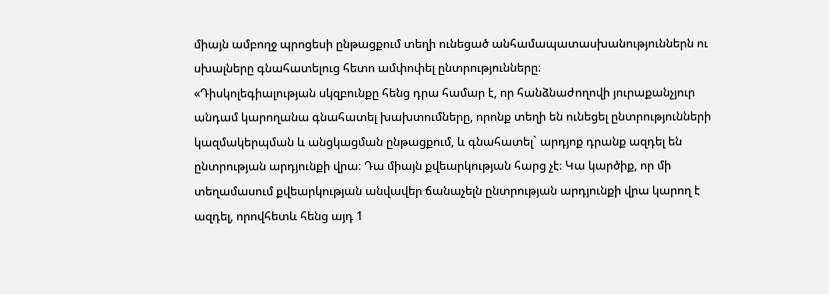միայն ամբողջ պրոցեսի ընթացքում տեղի ունեցած անհամապատասխանություններն ու սխալները գնահատելուց հետո ամփոփել ընտրությունները։
«Դիսկոլեգիալության սկզբունքը հենց դրա համար է, որ հանձնաժողովի յուրաքանչյուր անդամ կարողանա գնահատել խախտումները, որոնք տեղի են ունեցել ընտրությունների կազմակերպման և անցկացման ընթացքում, և գնահատել` արդյոք դրանք ազդել են ընտրության արդյունքի վրա։ Դա միայն քվեարկության հարց չէ։ Կա կարծիք, որ մի տեղամասում քվեարկության անվավեր ճանաչելն ընտրության արդյունքի վրա կարող է ազդել, որովհետև հենց այդ 1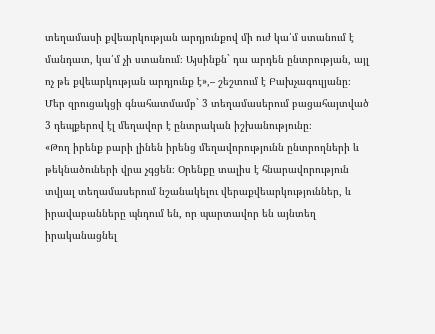տեղամասի քվեարկության արդյունքով մի ուժ կա՛մ ստանում է մանդատ, կա՛մ չի ստանում։ Այսինքն` դա արդեն ընտրության, այլ ոչ թե քվեարկության արդյունք է»,– շեշտում է Բախչագուլյանը։
Մեր զրուցակցի գնահատմամբ` 3 տեղամասերում բացահայտված 3 դեպքերով էլ մեղավոր է ընտրական իշխանությունը։
«Թող իրենք բարի լինեն իրենց մեղավորությունն ընտրողների և թեկնածուների վրա չգցեն։ Օրենքը տալիս է հնարավորություն տվյալ տեղամասերում նշանակելու վերաքվեարկություններ, և իրավաբանները պնդում են, որ պարտավոր են այնտեղ իրականացնել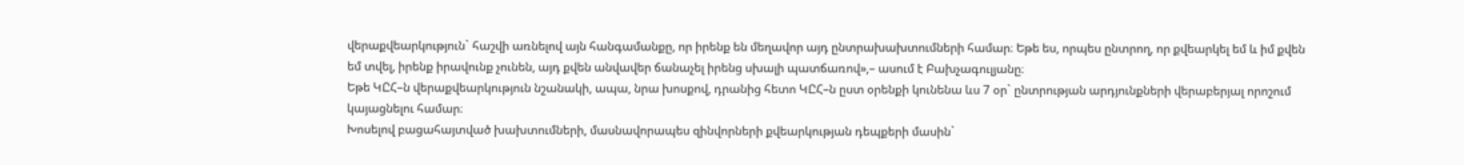վերաքվեարկություն` հաշվի առնելով այն հանգամանքը, որ իրենք են մեղավոր այդ ընտրախախտումների համար։ Եթե ես, որպես ընտրող, որ քվեարկել եմ և իմ քվեն եմ տվել, իրենք իրավունք չունեն, այդ քվեն անվավեր ճանաչել իրենց սխալի պատճառով»,– ասում է Բախչագուլյանը։
Եթե ԿԸՀ–ն վերաքվեարկություն նշանակի, ապա, նրա խոսքով, դրանից հետո ԿԸՀ–ն ըստ օրենքի կունենա ևս 7 օր` ընտրության արդյունքների վերաբերյալ որոշում կայացնելու համար։
Խոսելով բացահայտված խախտումների, մասնավորապես զինվորների քվեարկության դեպքերի մասին`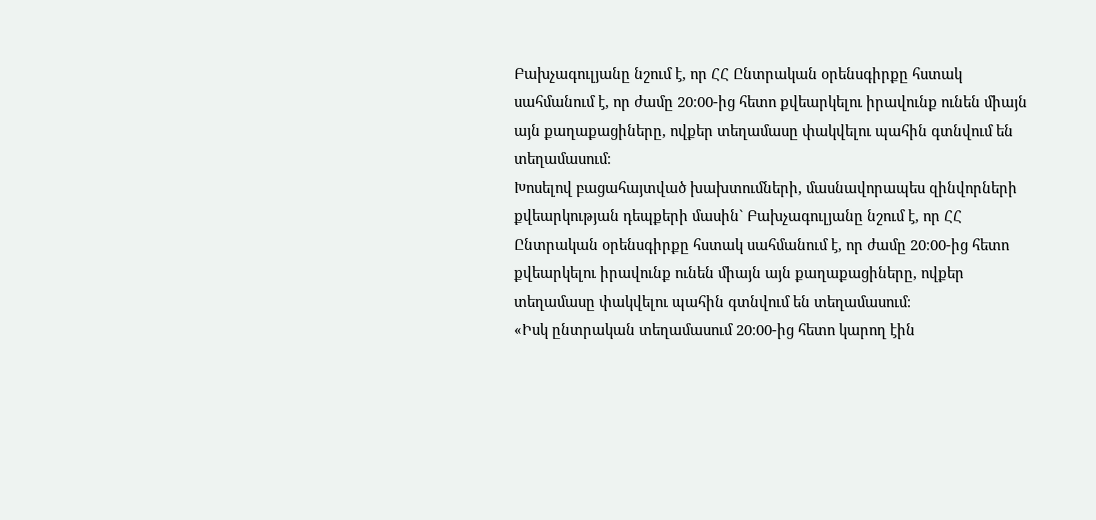Բախչագուլյանը նշում է, որ ՀՀ Ընտրական օրենսգիրքը հստակ սահմանում է, որ ժամը 20։00-ից հետո քվեարկելու իրավունք ունեն միայն այն քաղաքացիները, ովքեր տեղամասը փակվելու պահին գտնվում են տեղամասում։
Խոսելով բացահայտված խախտումների, մասնավորապես զինվորների քվեարկության դեպքերի մասին` Բախչագուլյանը նշում է, որ ՀՀ Ընտրական օրենսգիրքը հստակ սահմանում է, որ ժամը 20։00-ից հետո քվեարկելու իրավունք ունեն միայն այն քաղաքացիները, ովքեր տեղամասը փակվելու պահին գտնվում են տեղամասում։
«Իսկ ընտրական տեղամասում 20։00-ից հետո կարող էին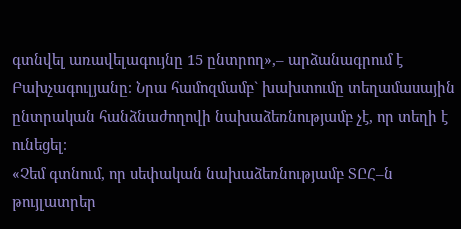գտնվել առավելագույնը 15 ընտրող»,– արձանագրում է Բախչագուլյանը։ Նրա համոզմամբ` խախտումը տեղամասային ընտրական հանձնաժողովի նախաձեռնությամբ չէ, որ տեղի է ունեցել։
«Չեմ գտնում, որ սեփական նախաձեռնությամբ ՏԸՀ–ն թույլատրեր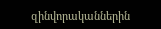զինվորականներին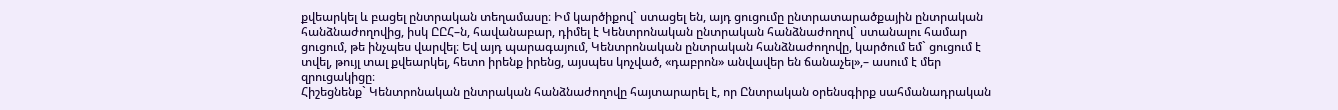քվեարկել և բացել ընտրական տեղամասը։ Իմ կարծիքով` ստացել են, այդ ցուցումը ընտրատարածքային ընտրական հանձնաժողովից, իսկ ԸԸՀ–ն, հավանաբար, դիմել է Կենտրոնական ընտրական հանձնաժողով` ստանալու համար ցուցում, թե ինչպես վարվել։ Եվ այդ պարագայում, Կենտրոնական ընտրական հանձնաժողովը, կարծում եմ` ցուցում է տվել, թույլ տալ քվեարկել, հետո իրենք իրենց, այսպես կոչված, «դաբրոն» անվավեր են ճանաչել»,– ասում է մեր զրուցակիցը։
Հիշեցնենք` Կենտրոնական ընտրական հանձնաժողովը հայտարարել է, որ Ընտրական օրենսգիրք սահմանադրական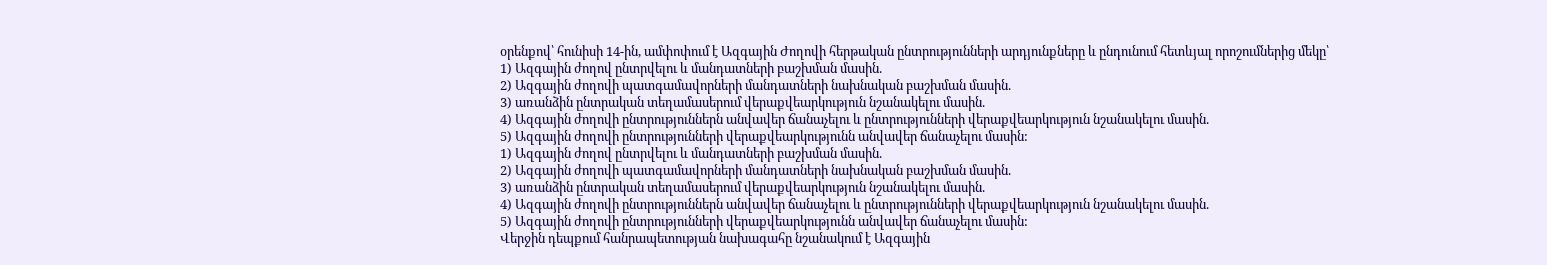օրենքով՝ հունիսի 14-ին, ամփոփում է Ազգային Ժողովի հերթական ընտրությունների արդյունքները և ընդունում հետևյալ որոշումներից մեկը՝
1) Ազգային ժողով ընտրվելու և մանդատների բաշխման մասին.
2) Ազգային ժողովի պատգամավորների մանդատների նախնական բաշխման մասին.
3) առանձին ընտրական տեղամասերում վերաքվեարկություն նշանակելու մասին.
4) Ազգային ժողովի ընտրություններն անվավեր ճանաչելու և ընտրությունների վերաքվեարկություն նշանակելու մասին.
5) Ազգային ժողովի ընտրությունների վերաքվեարկությունն անվավեր ճանաչելու մասին:
1) Ազգային ժողով ընտրվելու և մանդատների բաշխման մասին.
2) Ազգային ժողովի պատգամավորների մանդատների նախնական բաշխման մասին.
3) առանձին ընտրական տեղամասերում վերաքվեարկություն նշանակելու մասին.
4) Ազգային ժողովի ընտրություններն անվավեր ճանաչելու և ընտրությունների վերաքվեարկություն նշանակելու մասին.
5) Ազգային ժողովի ընտրությունների վերաքվեարկությունն անվավեր ճանաչելու մասին:
Վերջին դեպքում հանրապետության նախագահը նշանակում է Ազգային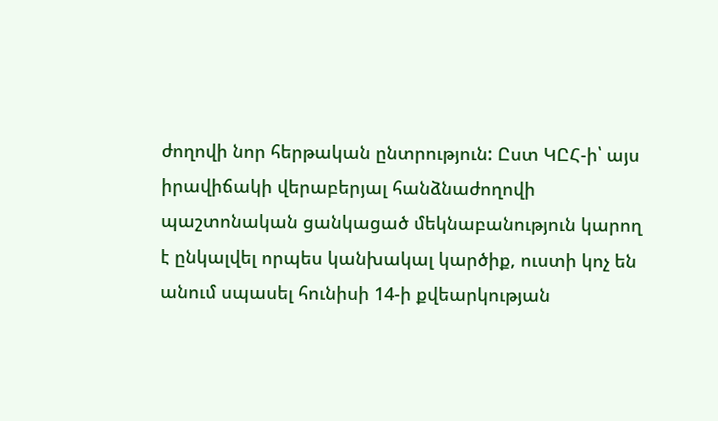ժողովի նոր հերթական ընտրություն: Ըստ ԿԸՀ-ի՝ այս իրավիճակի վերաբերյալ հանձնաժողովի պաշտոնական ցանկացած մեկնաբանություն կարող է ընկալվել որպես կանխակալ կարծիք, ուստի կոչ են անում սպասել հունիսի 14-ի քվեարկության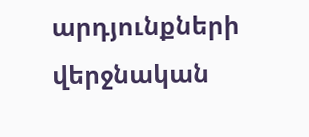արդյունքների վերջնական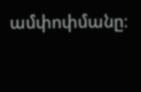ամփոփմանը։